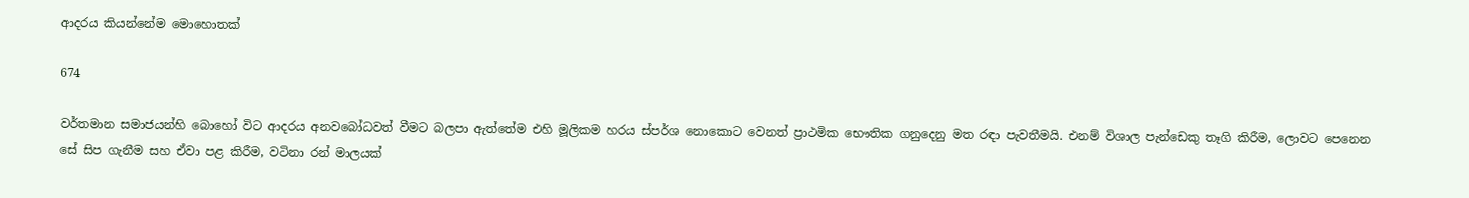ආදරය කියන්නේම මොහොතක්

674

වර්තමාන සමාජයන්හි බොහෝ විට ආදරය අනවබෝධවත් වීමට බලපා ඇත්තේම එහි මූලිකම හරය ස්පර්ශ නොකොට වෙනත් ප්‍රාථමික භෞතික ගනුදෙනු මත රඳා පැවතීමයි. එනම් විශාල පැන්ඩෙකු තෑගි කිරීම, ලොවට පෙනෙන සේ සිප ගැනීම සහ ඒවා පළ කිරීම, වටිනා රන් මාලයක්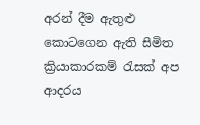අරන් දීම ඇතුළු කොටගෙන ඇති සීමිත ක්‍රියාකාරකම් රැසක් අප ආදරය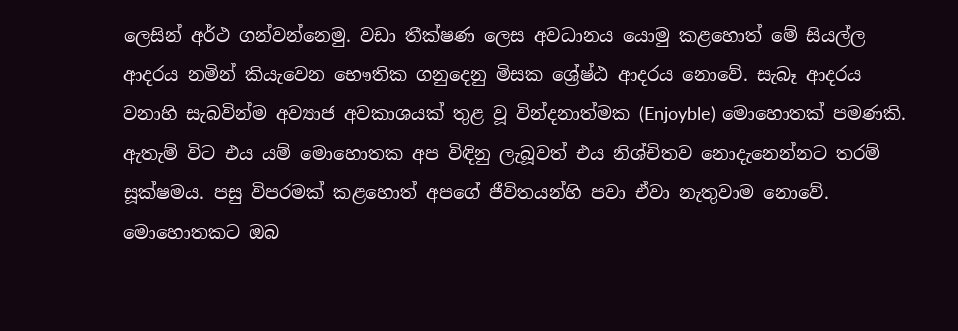ලෙසින් අර්ථ ගන්වන්නෙමු. වඩා තීක්ෂණ ලෙස අවධානය යොමු කළහොත් මේ සියල්ල ආදරය නමින් කියැවෙන භෞතික ගනුදෙනු මිසක ශ්‍රේෂ්ඨ ආදරය නොවේ. සැබෑ ආදරය වනාහි සැබවින්ම අව්‍යාජ අවකාශයක් තුළ වූ වින්දනාත්මක (Enjoyble) මොහොතක් පමණකි. ඇතැම් විට එය යම් මොහොතක අප විඳිනු ලැබූවත් එය නිශ්චිතව නොදැනෙන්නට තරම් සූක්ෂමය. පසු විපරමක් කළහොත් අපගේ ජීවිතයන්හි පවා ඒවා නැතුවාම නොවේ. මොහොතකට ඔබ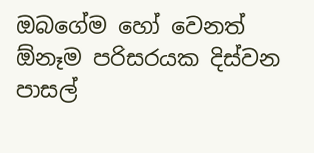ඔබගේම හෝ වෙනත් ඕනෑම පරිසරයක දිස්වන පාසල්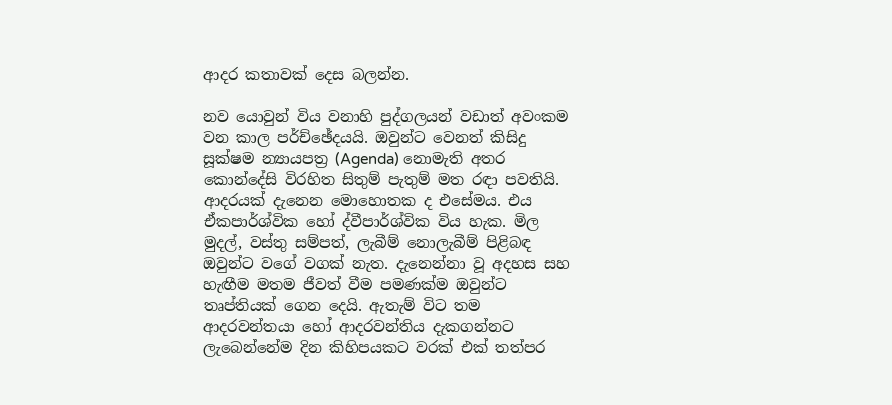ආදර කතාවක් දෙස බලන්න.

නව යොවුන් විය වනාහි පුද්ගලයන් වඩාත් අවංකම වන කාල පර්ච්ඡේදයයි. ඔවුන්ට වෙනත් කිසිදු සූක්ෂම න්‍යායපත්‍ර (Agenda) නොමැති අතර කොන්දේසි විරහිත සිතුම් පැතුම් මත රඳා පවතියි. ආදරයක් දැනෙන මොහොතක ද එසේමය. එය ඒකපාර්ශ්වික හෝ ද්වීපාර්ශ්වික විය හැක. මිල මුදල්, වස්තු සම්පත්, ලැබීම් නොලැබීම් පිළිබඳ ඔවුන්ට වගේ වගක් නැත. දැනෙන්නා වූ අදහස සහ හැඟීම මතම ජීවත් වීම පමණක්ම ඔවුන්ට තෘප්තියක් ගෙන දෙයි. ඇතැම් විට තම ආදරවන්තයා හෝ ආදරවන්තිය දැකගන්නට ලැබෙන්නේම දින කිහිපයකට වරක් එක් තත්පර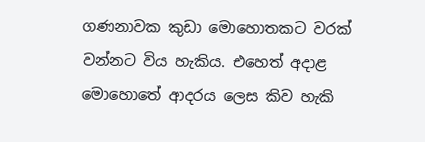ගණනාවක කුඩා මොහොතකට වරක් වන්නට විය හැකිය. එහෙත් අදාළ මොහොතේ ආදරය ලෙස කිව හැකි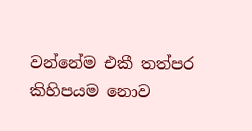වන්නේම එකී තත්පර කිහිපයම නොව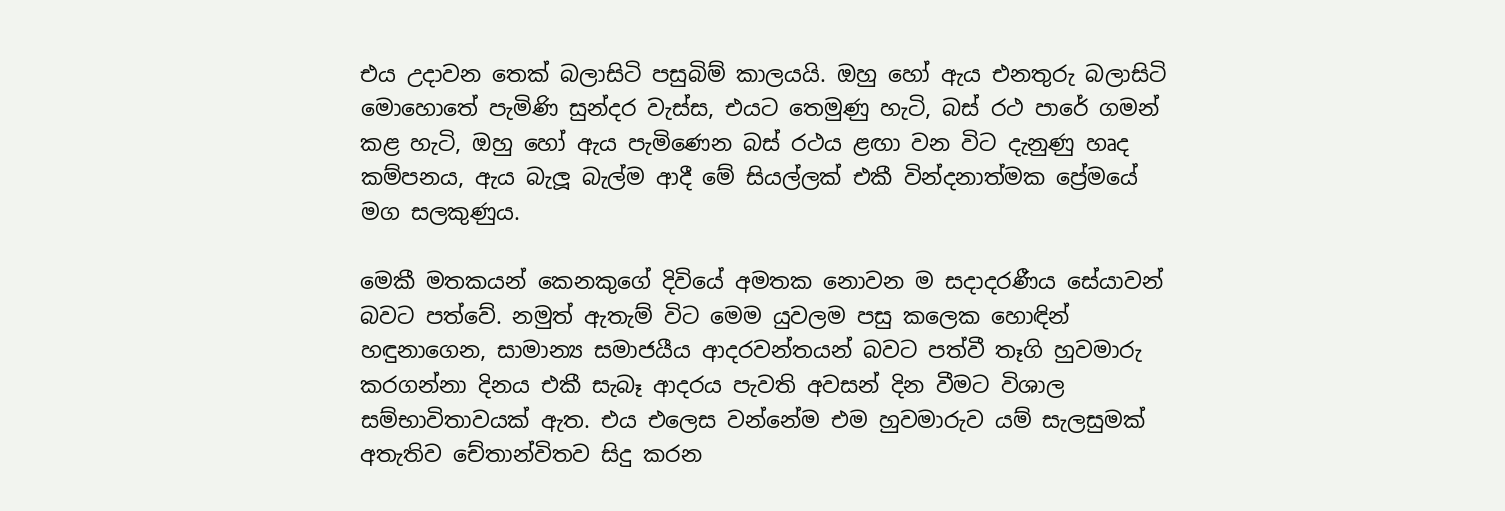එය උදාවන තෙක් බලාසිටි පසුබිම් කාලයයි. ඔහු හෝ ඇය එනතුරු බලාසිටි මොහොතේ පැමිණි සුන්දර වැස්ස, එයට තෙමුණු හැටි, බස් රථ පාරේ ගමන් කළ හැටි, ඔහු හෝ ඇය පැමිණෙන බස් රථය ළඟා වන විට දැනුණු හෘද කම්පනය, ඇය බැලූ බැල්ම ආදී මේ සියල්ලක් එකී වින්දනාත්මක ප්‍රේමයේ මග සලකුණුය.

මෙකී මතකයන් කෙනකුගේ දිවියේ අමතක නොවන ම සදාදරණීය සේයාවන් බවට පත්වේ. නමුත් ඇතැම් විට මෙම යුවලම පසු කලෙක හොඳින් හඳුනාගෙන, සාමාන්‍ය සමාජයීය ආදරවන්තයන් බවට පත්වී තෑගි හුවමාරු කරගන්නා දිනය එකී සැබෑ ආදරය පැවති අවසන් දින වීමට විශාල සම්භාවිතාවයක් ඇත. එය එලෙස වන්නේම එම හුවමාරුව යම් සැලසුමක් අතැතිව චේතාන්විතව සිදු කරන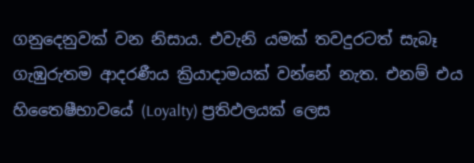ගනුදෙනුවක් වන නිසාය. එවැනි යමක් තවදුරටත් සැබෑ ගැඹුරුතම ආදරණීය ක්‍රියාදාමයක් වන්නේ නැත. එනම් එය හිතෛෂීභාවයේ (Loyalty) ප්‍රතිඵලයක් ලෙස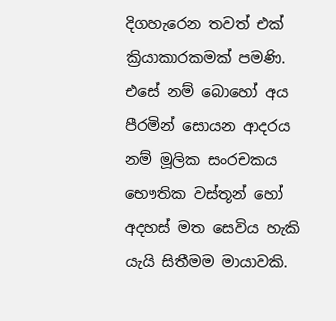දිගහැරෙන තවත් එක් ක්‍රියාකාරකමක් පමණි. එසේ නම් බොහෝ අය පීරමින් සොයන ආදරය නම් මූලික සංරචකය භෞතික වස්තූන් හෝ අදහස් මත සෙවිය හැකි යැයි සිතීමම මායාවකි.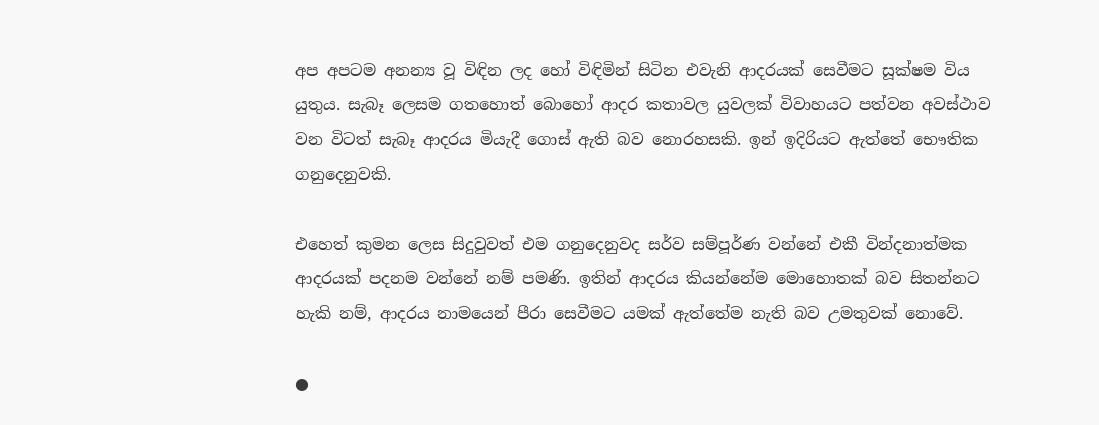අප අපටම අනන්‍ය වූ විඳින ලද හෝ විඳිමින් සිටින එවැනි ආදරයක් සෙවීමට සූක්ෂම විය යුතුය. සැබෑ ලෙසම ගතහොත් බොහෝ ආදර කතාවල යුවලක් විවාහයට පත්වන අවස්ථාව වන විටත් සැබෑ ආදරය මියැදී ගොස් ඇති බව නොරහසකි. ඉන් ඉදිරියට ඇත්තේ භෞතික ගනුදෙනුවකි.

එහෙත් කුමන ලෙස සිදුවුවත් එම ගනුදෙනුවද සර්ව සම්පූර්ණ වන්නේ එකී වින්දනාත්මක ආදරයක් පදනම වන්නේ නම් පමණි. ඉතින් ආදරය කියන්නේම මොහොතක් බව සිතන්නට හැකි නම්, ආදරය නාමයෙන් පීරා සෙවීමට යමක් ඇත්තේම නැති බව උමතුවක් නොවේ.

●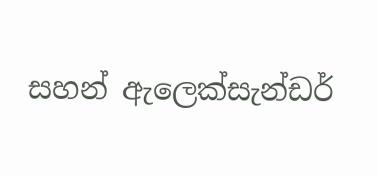සහන් ඇලෙක්සැන්ඩර්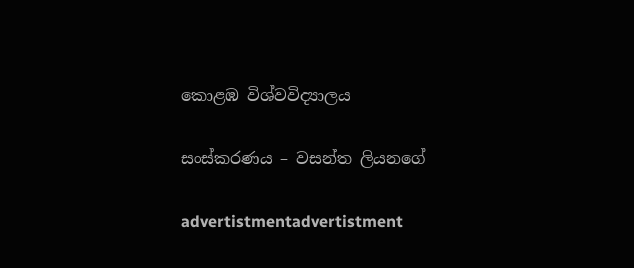කොළඹ විශ්වවිද්‍යාලය

සංස්කරණය – වසන්ත ලියනගේ

advertistmentadvertistment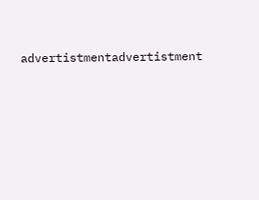advertistmentadvertistment